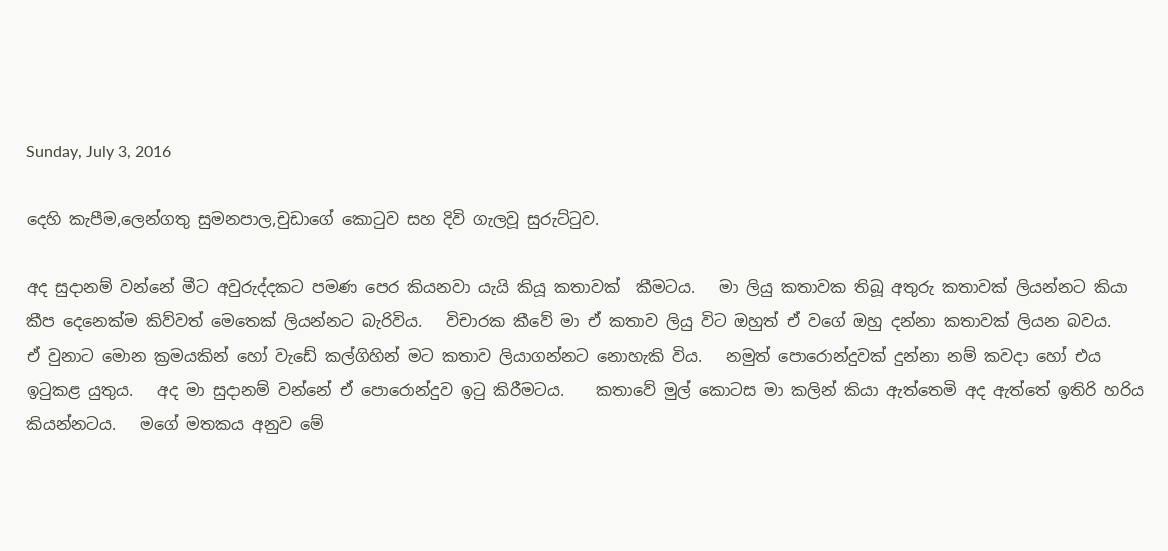Sunday, July 3, 2016

දෙහි කැපීම,ලෙන්ගතු සුමනපාල,චුඩාගේ කොටුව සහ දිවි ගැලවූ සුරුට්ටුව.

අද සුදානම් වන්නේ මීට අවුරුද්දකට පමණ පෙර කියනවා යැයි කියූ කතාවක්  කීමටය.   මා ලියු කතාවක තිබූ අතුරු කතාවක් ලියන්නට කියා කීප දෙනෙක්ම කිව්වත් මෙතෙක් ලියන්නට බැරිවිය.   විචාරක කීවේ මා ඒ කතාව ලියු විට ඔහුත් ඒ වගේ ඔහු දන්නා කතාවක් ලියන බවය.   ඒ වුනාට මොන ක්‍රමයකින් හෝ වැඩේ කල්ගිහින් මට කතාව ලියාගන්නට නොහැකි විය.   නමුත් පොරොන්දුවක් දුන්නා නම් කවදා හෝ එය ඉටුකළ යුතුය.   අද මා සුදානම් වන්නේ ඒ පොරොන්දුව ඉටු කිරීමටය.    කතාවේ මුල් කොටස මා කලින් කියා ඇත්තෙමි අද ඇත්තේ ඉතිරි හරිය කියන්නටය.   මගේ මතකය අනුව මේ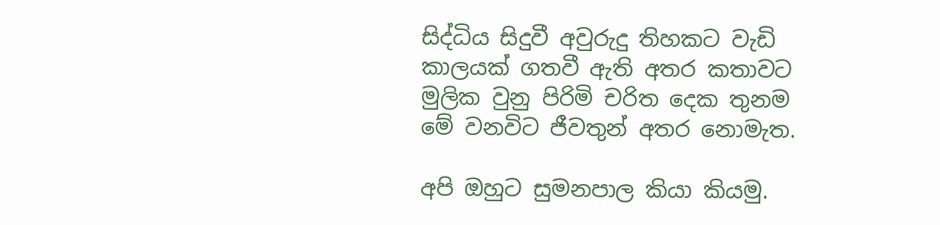සිද්ධිය සිදුවී අවුරුදු තිහකට වැඩි කාලයක් ගතවී ඇති අතර කතාවට මුලික වුනු පිරිමි චරිත දෙක තුනම මේ වනවිට ජීවතුන් අතර නොමැත.

අපි ඔහුට සුමනපාල කියා කියමු.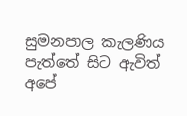සුමනපාල කැලණිය පැත්තේ සිට ඇවිත් අපේ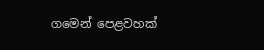ගමෙන් පෙළවහක්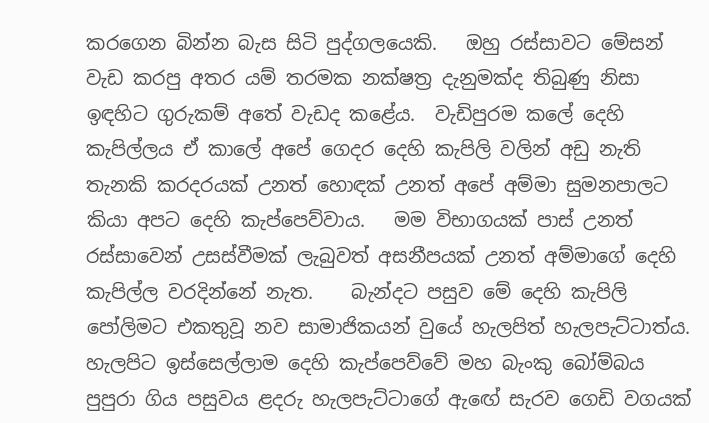කරගෙන බින්න බැස සිටි පුද්ගලයෙකි.   ඔහු රස්සාවට මේසන් වැඩ කරපු අතර යම් තරමක නක්ෂත්‍ර දැනුමක්ද තිබුණු නිසා ඉඳහිට ගුරුකම් අතේ වැඩද කළේය.  වැඩිපුරම කලේ දෙහි කැපිල්ලය ඒ කාලේ අපේ ගෙදර දෙහි කැපිලි වලින් අඩු නැති තැනකි කරදරයක් උනත් හොඳක් උනත් අපේ අම්මා සුමනපාලට කියා අපට දෙහි කැප්පෙව්වාය.   මම විභාගයක් පාස් උනත් රස්සාවෙන් උසස්වීමක් ලැබුවත් අසනීපයක් උනත් අම්මාගේ දෙහි කැපිල්ල වරදින්නේ නැත.    බැන්දට පසුව මේ දෙහි කැපිලි පෝලිමට එකතුවූ නව සාමාජිකයන් වුයේ හැලපිත් හැලපැට්ටාත්ය.   හැලපිට ඉස්සෙල්ලාම දෙහි කැප්පෙව්වේ මහ බැංකු බෝම්බය පුපුරා ගිය පසුවය ළදරු හැලපැට්ටාගේ ඇඟේ සැරව ගෙඩි වගයක්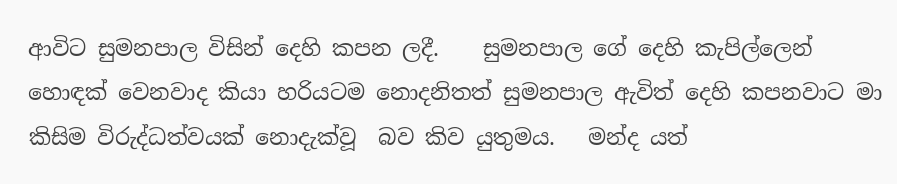ආවිට සුමනපාල විසින් දෙහි කපන ලදී.    සුමනපාල ගේ දෙහි කැපිල්ලෙන් හොඳක් වෙනවාද කියා හරියටම නොදනිතත් සුමනපාල ඇවිත් දෙහි කපනවාට මා  කිසිම විරුද්ධත්වයක් නොදැක්වූ  බව කිව යුතුමය.   මන්ද යත්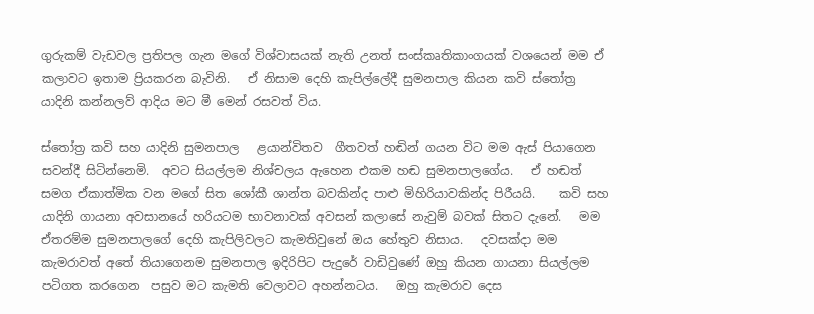ගුරුකම් වැඩවල ප්‍රතිපල ගැන මගේ විශ්වාසයක් නැති උනත් සංස්කෘතිකාංගයක් වශයෙන් මම ඒ කලාවට ඉතාම ප්‍රියකරන බැවිනි.   ඒ නිසාම දෙහි කැපිල්ලේදී සුමනපාල කියන කවි ස්තෝත්‍ර යාදිනි කන්නලව් ආදිය මට මී මෙන් රසවත් විය.

ස්තෝත්‍ර කවි සහ යාදිනි සුමනපාල   ළයාන්විතව  ගීතවත් හඬින් ගයන විට මම ඇස් පියාගෙන සවන්දී සිටින්නෙමි.  අවට සියල්ලම නිශ්චලය ඇහෙන එකම හඬ සුමනපාලගේය.   ඒ හඬත් සමග ඒකාත්මික වන මගේ සිත ශෝකී ශාන්ත බවකින්ද පාළු මිහිරියාවකින්ද පිරීයයි.    කවි සහ යාදිනි ගායනා අවසානයේ හරියටම භාවනාවක් අවසන් කලාසේ නැවුම් බවක් සිතට දැනේ.   මම ඒතරම්ම සුමනපාලගේ දෙහි කැපිලිවලට කැමතිවුනේ ඔය හේතුව නිසාය.   දවසක්දා මම කැමරාවත් අතේ තියාගෙනම සුමනපාල ඉදිරිපිට පැදුරේ වාඩිවුණේ ඔහු කියන ගායනා සියල්ලම පටිගත කරගෙන  පසුව මට කැමති වෙලාවට අහන්නටය.   ඔහු කැමරාව දෙස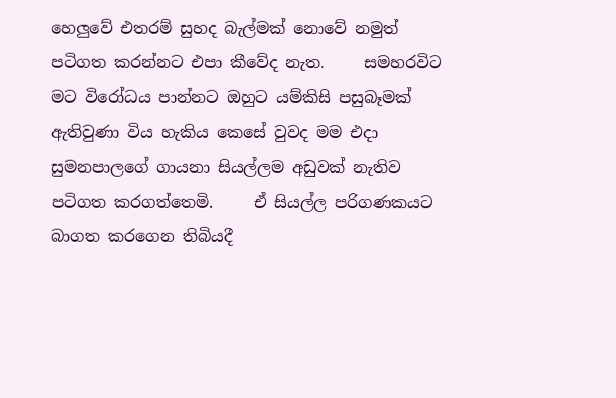හෙලුවේ එතරම් සුහද බැල්මක් නොවේ නමුත් පටිගත කරන්නට එපා කීවේද නැත.     සමහරවිට මට විරෝධය පාන්නට ඔහුට යම්කිසි පසුබෑමක් ඇතිවුණා විය හැකිය කෙසේ වුවද මම එදා සුමනපාලගේ ගායනා සියල්ලම අඩුවක් නැතිව පටිගත කරගත්තෙමි.     ඒ සියල්ල පරිගණකයට බාගත කරගෙන තිබියදී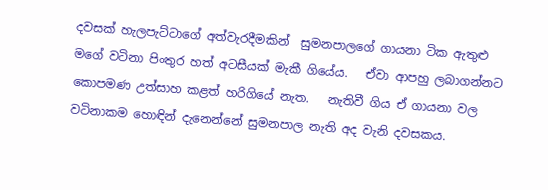දවසක් හැලපැට්ටාගේ අත්වැරදීමකින්  සුමනපාලගේ ගායනා ටික ඇතුළු මගේ වටිනා පිංතුර හත් අටසීයක් මැකී ගියේය.   ඒවා ආපහු ලබාගන්නට කොපමණ උත්සාහ කළත් හරිගියේ නැත.   නැතිවී ගිය ඒ ගායනා වල වටිනාකම හොඳින් දැනෙන්නේ සුමනපාල නැති අද වැනි දවසකය.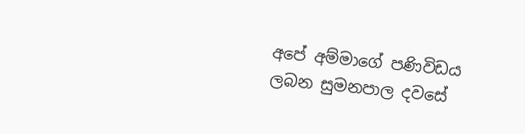අපේ අම්මාගේ පණිවිඩය ලබන සුමනපාල දවසේ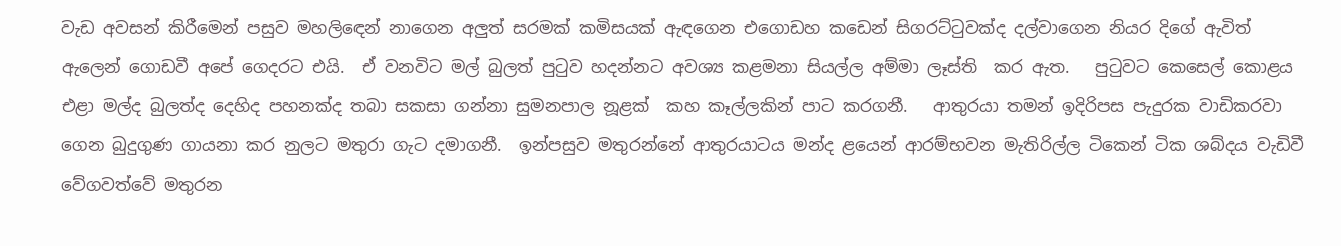වැඩ අවසන් කිරීමෙන් පසුව මහලිඳෙන් නාගෙන අලුත් සරමක් කමිසයක් ඇඳගෙන එගොඩහ කඩෙන් සිගරට්ටුවක්ද දල්වාගෙන නියර දිගේ ඇවිත් ඇලෙන් ගොඩවී අපේ ගෙදරට එයි.  ඒ වනවිට මල් බුලත් පුටුව හදන්නට අවශ්‍ය කළමනා සියල්ල අම්මා ලෑස්ති  කර ඇත.   පුටුවට කෙසෙල් කොළය එළා මල්ද බුලත්ද දෙහිද පහනක්ද තබා සකසා ගන්නා සුමනපාල නූළක්  කහ කෑල්ලකින් පාට කරගනී.   ආතුරයා තමන් ඉදිරිපස පැදුරක වාඩිකරවා ගෙන බුදුගුණ ගායනා කර නුලට මතුරා ගැට දමාගනී.  ඉන්පසුව මතුරන්නේ ආතුරයාටය මන්ද ළයෙන් ආරම්භවන මැතිරිල්ල ටිකෙන් ටික ශබ්දය වැඩිවී වේගවත්වේ මතුරන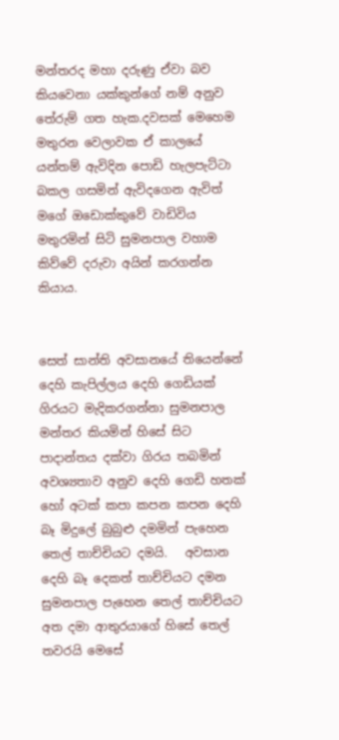මන්තරද මහා දරුණු ඒවා බව කියවෙනා යක්කුන්ගේ නම් අනුව තේරුම් ගත හැක.දවසක් මෙහෙම මතුරන වෙලාවක ඒ කාලයේ යන්තම් ඇවිදින පොඩි හැලපැට්ටා  බකල ගසමින් ඇවිදගෙන ඇවිත් මගේ ඔඩොක්කුවේ වාඩිවිය මතුරමින් සිටි සුමනපාල වහාම කිව්වේ දරුවා අයින් කරගන්න කියාය.


සෙත් සාන්ති අවසානයේ තියෙන්නේ දෙහි කැපිල්ලය දෙහි ගෙඩියක් ගිරයට මැදිකරගන්නා සුමනපාල මන්තර කියමින් හිසේ සිට පාදාන්තය දක්වා ගිරය තබමින් අවශ්‍යතාව අනුව දෙහි ගෙඩි හතක් හෝ අටක් කපා කපන කපන දෙහි බෑ මිදුලේ බුබුළු දමමින් පැහෙන තෙල් තාච්චියට දමයි.   අවසාන දෙහි බෑ දෙකත් තාච්චියට දමන සුමනපාල පැහෙන තෙල් තාච්චියට අත දමා ආතුරයාගේ හිසේ තෙල් තවරයි මෙසේ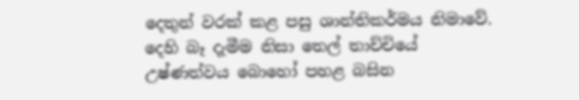දෙතුන් වරක් කළ පසු ශාන්තිකර්මය නිමාවේ.   දෙහි බෑ දැමීම නිසා තෙල් තාච්චියේ උෂ්ණත්වය බොහෝ පහළ බසින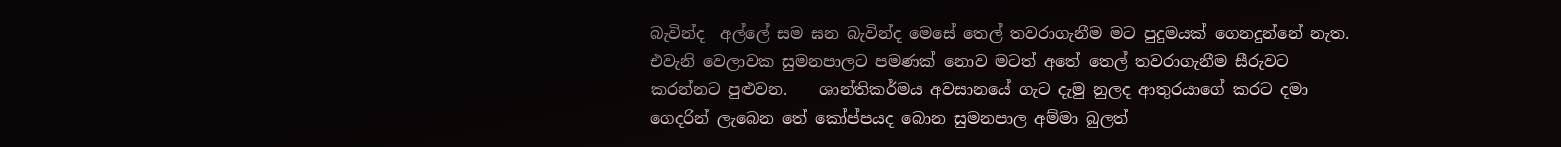බැවින්ද  අල්ලේ සම ඝන බැවින්ද මෙසේ තෙල් තවරාගැනීම මට පුදුමයක් ගෙනදුන්නේ නැත.  එවැනි වෙලාවක සුමනපාලට පමණක් නොව මටත් අතේ තෙල් තවරාගැනීම සීරුවට කරන්නට පුළුවන.    ශාන්තිකර්මය අවසානයේ ගැට දැමු නුලද ආතුරයාගේ කරට දමා ගෙදරින් ලැබෙන තේ කෝප්පයද බොන සුමනපාල අම්මා බුලත්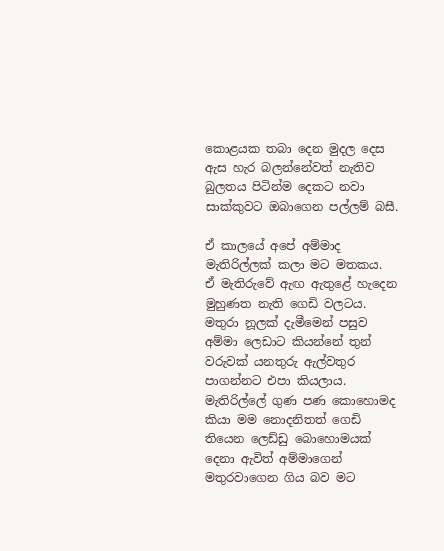කොළයක තබා දෙන මුදල දෙස ඇස හැර බලන්නේවත් නැතිව බුලතය පිටින්ම දෙකට නවා සාක්කුවට ඔබාගෙන පල්ලම් බසී.

ඒ කාලයේ අපේ අම්මාද මැතිරිල්ලක් කලා මට මතකය.  ඒ මැතිරුවේ ඇඟ ඇතුළේ හැදෙන මුහුණත නැති ගෙඩි වලටය.  මතුරා නූලක් දැමීමෙන් පසුව අම්මා ලෙඩාට කියන්නේ තුන් වරුවක් යනතුරු ඇල්වතුර පාගන්නට එපා කියලාය.   මැතිරිල්ලේ ගුණ පණ කොහොමද කියා මම නොදනිතත් ගෙඩි තියෙන ලෙඩ්ඩු බොහොමයක් දෙනා ඇවිත් අම්මාගෙන් මතුරවාගෙන ගිය බව මට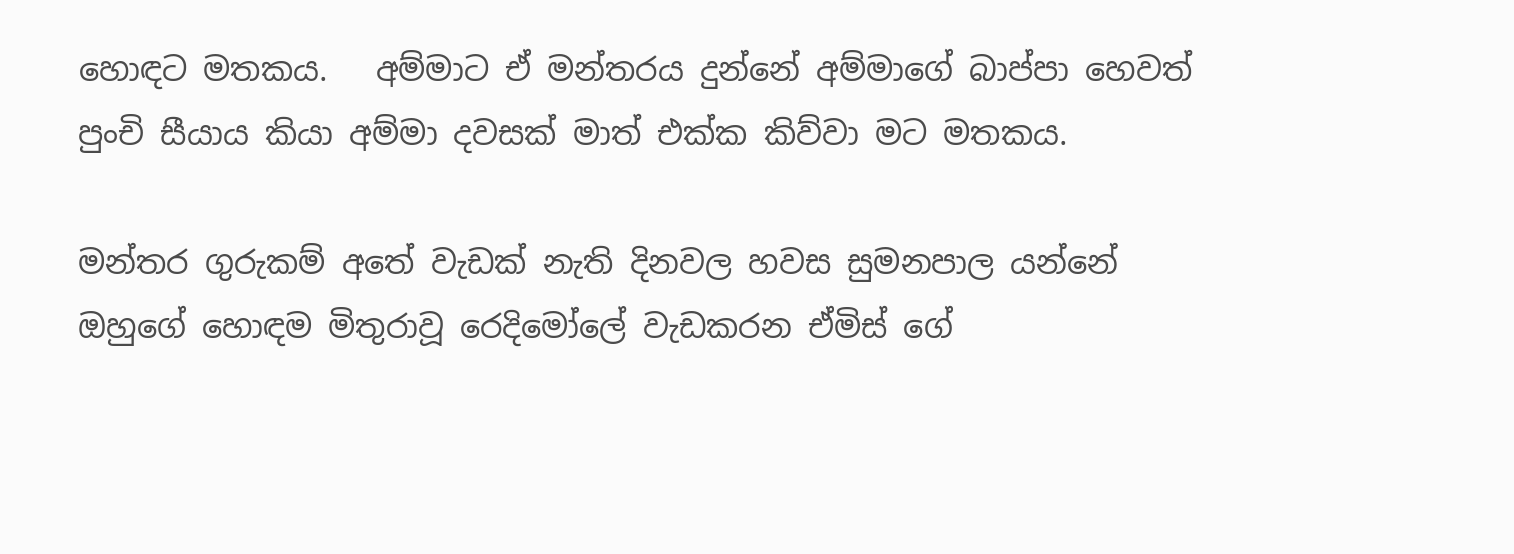හොඳට මතකය.   අම්මාට ඒ මන්තරය දුන්නේ අම්මාගේ බාප්පා හෙවත් පුංචි සීයාය කියා අම්මා දවසක් මාත් එක්ක කිව්වා මට මතකය.

මන්තර ගුරුකම් අතේ වැඩක් නැති දිනවල හවස සුමනපාල යන්නේ ඔහුගේ හොඳම මිතුරාවූ රෙදිමෝලේ වැඩකරන ඒමිස් ගේ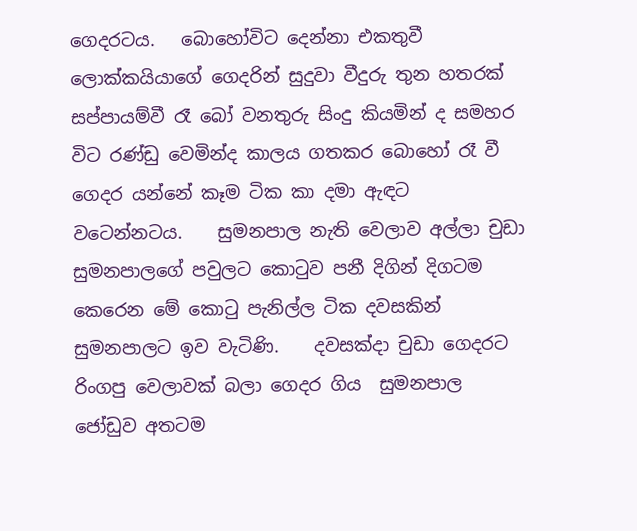ගෙදරටය.   බොහෝවිට දෙන්නා එකතුවී ලොක්කයියාගේ ගෙදරින් සුදුවා වීදුරු තුන හතරක් සප්පායම්වී රෑ බෝ වනතුරු සිංදු කියමින් ද සමහර විට රණ්ඩු වෙමින්ද කාලය ගතකර බොහෝ රෑ වී ගෙදර යන්නේ කෑම ටික කා දමා ඇඳට වටෙන්නටය.    සුමනපාල නැති වෙලාව අල්ලා චුඩා සුමනපාලගේ පවුලට කොටුව පනී දිගින් දිගටම කෙරෙන මේ කොටු පැනිල්ල ටික දවසකින් සුමනපාලට ඉව වැටිණි.    දවසක්දා චුඩා ගෙදරට රිංගපු වෙලාවක් බලා ගෙදර ගිය  සුමනපාල ජෝඩුව අතටම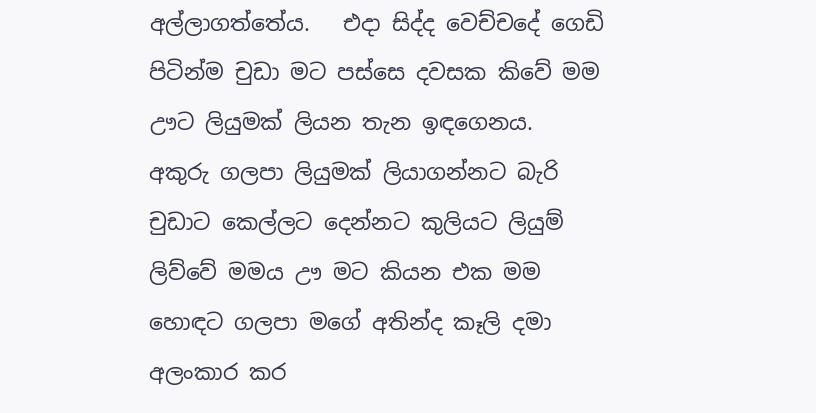අල්ලාගත්තේය.   එදා සිද්ද වෙච්චදේ ගෙඩි පිටින්ම චුඩා මට පස්සෙ දවසක කිවේ මම ඌට ලියුමක් ලියන තැන ඉඳගෙනය.   අකුරු ගලපා ලියුමක් ලියාගන්නට බැරි චුඩාට කෙල්ලට දෙන්නට කුලියට ලියුම් ලිව්වේ මමය ඌ මට කියන එක මම හොඳට ගලපා මගේ අතින්ද කෑලි දමා අලංකාර කර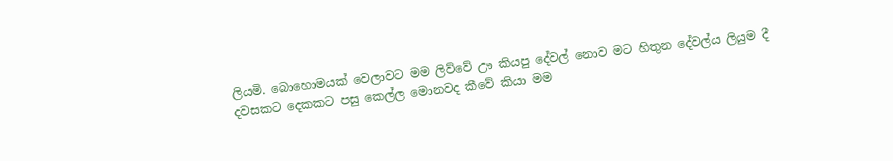ලියමි. බොහොමයක් වෙලාවට මම ලිව්වේ ඌ කියපු දේවල් නොව මට හිතුන දේවල්ය ලියුම දී දවසකට දෙකකට පසු කෙල්ල මොනවද කීවේ කියා මම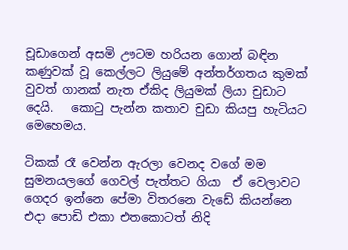චූඩාගෙන් අසමි ඌටම හරියන ගොන් බඳින කණුවක් වූ කෙල්ලට ලියුමේ අන්තර්ගතය කුමක් වුවත් ගානක් නැත ඒකිද ලියුමක් ලියා චුඩාට දෙයි.   කොටු පැන්න කතාව චුඩා කියපු හැටියට මෙහෙමය.

ටිකක් රෑ වෙන්න ඇරලා වෙනද වගේ මම සුමනයලගේ ගෙවල් පැත්තට ගියා  ඒ වෙලාවට ගෙදර ඉන්නෙ පේමා විතරනෙ වැඩේ කියන්නෙ එදා පොඩි එකා එතකොටත් නිදි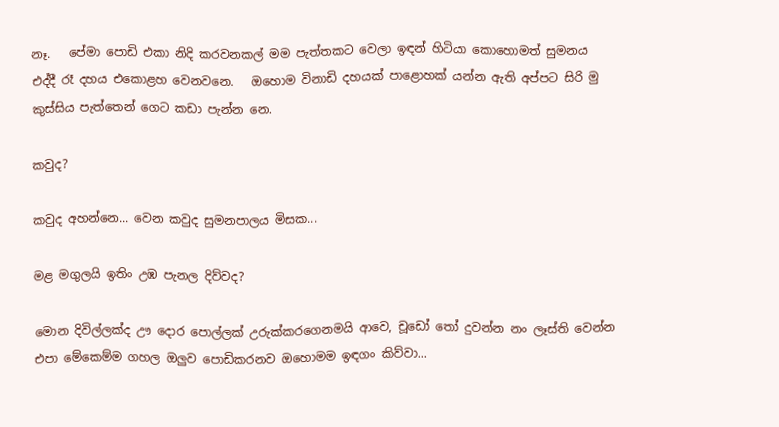නෑ.   පේමා පොඩි එකා නිදි කරවනකල් මම පැත්තකට වෙලා ඉඳන් හිටියා කොහොමත් සුමනය එද්දී රෑ දහය එකොළහ වෙනවනෙ.   ඔහොම විනාඩි දහයක් පාළොහක් යන්න ඇති අප්පට සිරි මු කුස්සිය පැත්තෙන් ගෙට කඩා පැන්න නෙ.

කවුද?

කවුද අහන්නෙ... වෙන කවුද සුමනපාලය මිසක...

මළ මගුලයි ඉතිං උඹ පැනල දිව්වද?

මොන දිවිල්ලක්ද ඌ දොර පොල්ලක් උරුක්කරගෙනමයි ආවෙ, චූඩෝ තෝ දුවන්න නං ලෑස්ති වෙන්න එපා මේකෙම්ම ගහල ඔලුව පොඩිකරනව ඔහොමම ඉඳගං කිව්වා...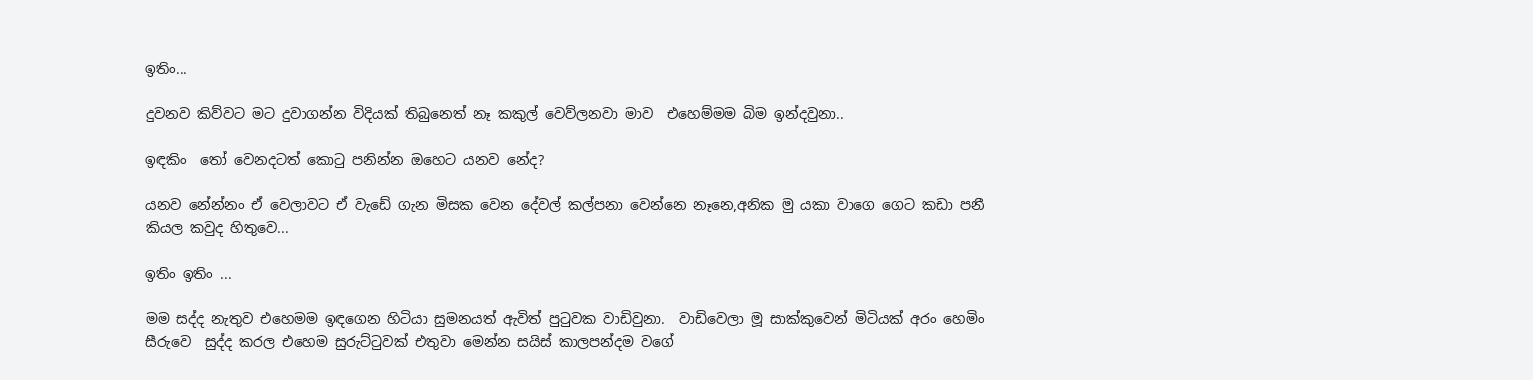ඉතිං...

දුවනව කිව්වට මට දුවාගන්න විදියක් තිබුනෙත් නෑ කකුල් වෙව්ලනවා මාව  එහෙම්මම බිම ඉන්දවුනා..

ඉඳකිං  තෝ වෙනදටත් කොටු පනින්න ඔහෙට යනව නේද?

යනව නේන්නං ඒ වෙලාවට ඒ වැඩේ ගැන මිසක වෙන දේවල් කල්පනා වෙන්නෙ නෑනෙ,අනික මු යකා වාගෙ ගෙට කඩා පනී කියල කවුද හිතුවෙ...

ඉතිං ඉතිං ...

මම සද්ද නැතුව එහෙමම ඉඳගෙන හිටියා සුමනයත් ඇවිත් පුටුවක වාඩිවුනා.  වාඩිවෙලා මූ සාක්කුවෙන් මිටියක් අරං හෙමිං සීරුවෙ  සුද්ද කරල එහෙම සුරුට්ටුවක් එතුවා මෙන්න සයිස් කාලපන්දම වගේ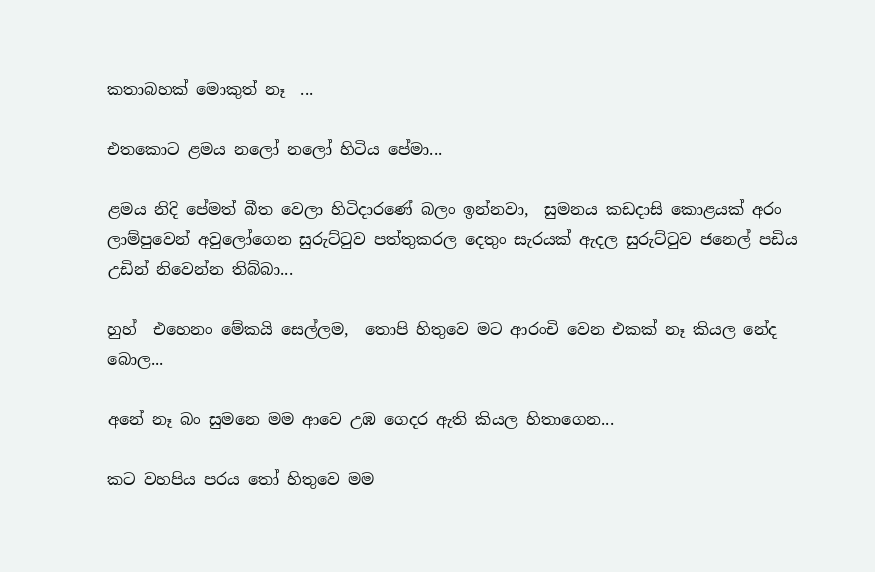කතාබහක් මොකුත් නෑ  ...

එතකොට ළමය නලෝ නලෝ හිටිය පේමා...

ළමය නිදි පේමත් බීත වෙලා හිටිදාරණේ බලං ඉන්නවා,  සුමනය කඩදාසි කොළයක් අරං ලාම්පුවෙන් අවුලෝගෙන සුරුට්ටුව පත්තුකරල දෙතුං සැරයක් ඇදල සුරුට්ටුව ජනෙල් පඩිය උඩින් නිවෙන්න තිබ්බා...

හුහ්  එහෙනං මේකයි සෙල්ලම,  තොපි හිතුවෙ මට ආරංචි වෙන එකක් නෑ කියල නේද බොල...

අනේ නෑ බං සුමනෙ මම ආවෙ උඹ ගෙදර ඇති කියල හිතාගෙන...

කට වහපිය පරය තෝ හිතුවෙ මම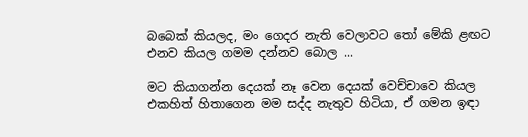බබෙක් කියලද, මං ගෙදර නැති වෙලාවට තෝ මේකි ළඟට එනව කියල ගමම දන්නව බොල ...

මට කියාගන්න දෙයක් නෑ වෙන දෙයක් වෙච්චාවෙ කියල එකහිත් හිතාගෙන මම සද්ද නැතුව හිටියා, ඒ ගමන ඉඳා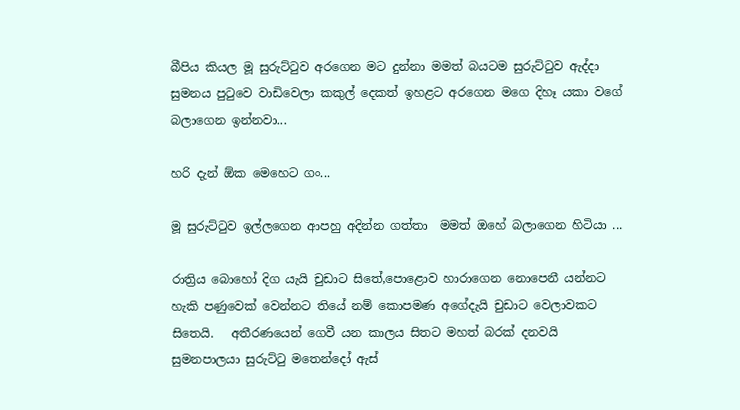බීපිය කියල මූ සුරුට්ටුව අරගෙන මට දුන්නා මමත් බයටම සුරුට්ටුව ඇද්දා  සුමනය පුටුවෙ වාඩිවෙලා කකුල් දෙකත් ඉහළට අරගෙන මගෙ දිහෑ යකා වගේ බලාගෙන ඉන්නවා...

හරි දැන් ඕක මෙහෙට ගං...

මූ සුරුට්ටුව ඉල්ලගෙන ආපහු අදින්න ගත්තා  මමත් ඔහේ බලාගෙන හිටියා ...

රාත්‍රිය බොහෝ දිග යැයි චුඩාට සිතේ,පොළොව හාරාගෙන නොපෙනී යන්නට හැකි පණුවෙක් වෙන්නට තියේ නම් කොපමණ අගේදැයි චුඩාට වෙලාවකට සිතෙයි.   අතීරණයෙන් ගෙවී යන කාලය සිතට මහත් බරක් දනවයි සුමනපාලයා සුරුට්ටු මතෙන්දෝ ඇස්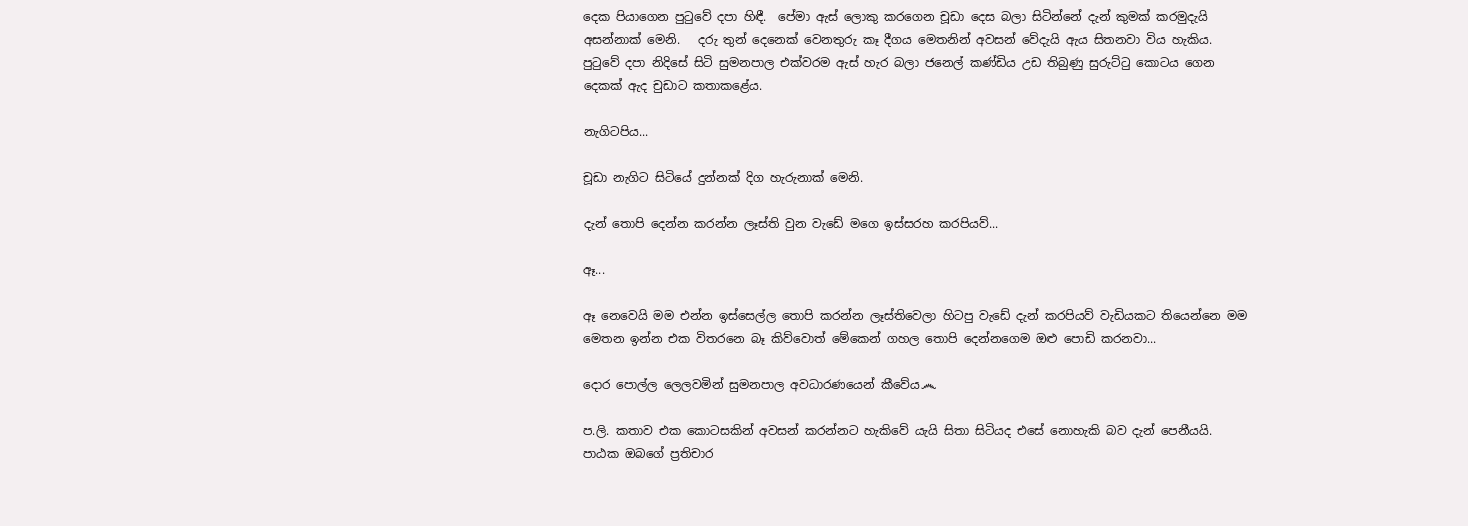දෙක පියාගෙන පුටුවේ දපා හිඳී.  පේමා ඇස් ලොකු කරගෙන චූඩා දෙස බලා සිටින්නේ දැන් කුමක් කරමුදැයි අසන්නාක් මෙනි.   දරු තුන් දෙනෙක් වෙනතුරු කෑ දීගය මෙතනින් අවසන් වේදැයි ඇය සිතනවා විය හැකිය.   පුටුවේ දපා නිදිසේ සිටි සුමනපාල එක්වරම ඇස් හැර බලා ජනෙල් කණ්ඩිය උඩ තිබුණු සුරුට්ටු කොටය ගෙන දෙකක් ඇද චුඩාට කතාකළේය.

නැගිටපිය...

චූඩා නැගිට සිටියේ දුන්නක් දිග හැරුනාක් මෙනි.

දැන් තොපි දෙන්න කරන්න ලෑස්ති වුන වැඩේ මගෙ ඉස්සරහ කරපියව්...

ඈ...

ඈ නෙවෙයි මම එන්න ඉස්සෙල්ල තොපි කරන්න ලෑස්තිවෙලා හිටපු වැඩේ දැන් කරපියව් වැඩියකට තියෙන්නෙ මම මෙතන ඉන්න එක විතරනෙ බෑ කිව්වොත් මේකෙන් ගහල තොපි දෙන්නගෙම ඔළු පොඩි කරනවා...

දොර පොල්ල ලෙලවමින් සුමනපාල අවධාරණයෙන් කීවේය෴

ප.ලි. කතාව එක කොටසකින් අවසන් කරන්නට හැකිවේ යැයි සිතා සිටියද එසේ නොහැකි බව දැන් පෙනීයයි.  පාඨක ඔබගේ ප්‍රතිචාර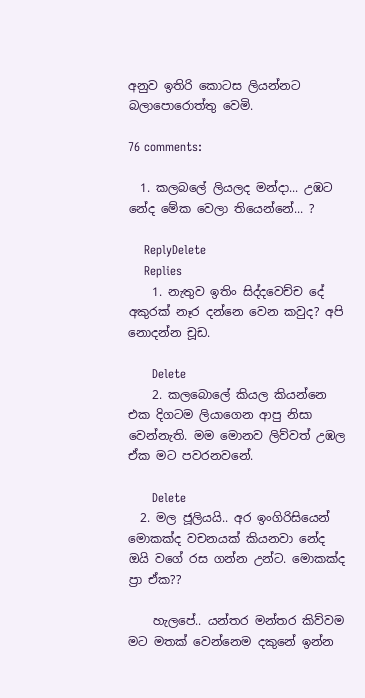අනුව ඉතිරි කොටස ලියන්නට බලාපොරොත්තු වෙමි.

76 comments:

  1. කලබලේ ලියලද මන්දා... උඹට නේද මේක වෙලා තියෙන්නේ... ?

    ReplyDelete
    Replies
    1. නැතුව ඉතිං සිද්දවෙච්ච දේ අකුරක් නෑර දන්නෙ වෙන කවුද? අපි නොදන්න චූඩ.

      Delete
    2. කලබොලේ කියල කියන්නෙ එක දිගටම ලියාගෙන ආපු නිසා වෙන්නැති. මම මොනව ලිව්වත් උඹල ඒක මට පවරනවනේ.

      Delete
  2. මල ජූලියයි.. අර ඉංගිරිසියෙන් මොකක්ද වචනයක් කියනවා නේද ඔයි වගේ රස ගන්න උන්ට. මොකක්ද ප්‍රා ඒක??

    හැලපේ.. යන්තර මන්තර කිව්වම මට මතක් වෙන්නෙම දකුනේ ඉන්න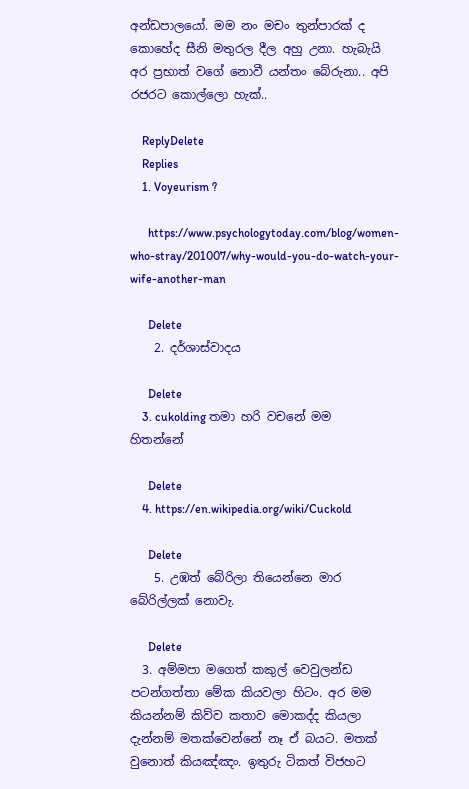අන්ඩපාලයෝ. මම නං මචං තුන්පාරක් ද කොහේද සීනි මතුරල දීල අහු උනා. හැබැයි අර ප්‍රභාත් වගේ නොවී යන්තං බේරුනා.. අපි රජරට කොල්ලො හැක්..

    ReplyDelete
    Replies
    1. Voyeurism ?

      https://www.psychologytoday.com/blog/women-who-stray/201007/why-would-you-do-watch-your-wife-another-man

      Delete
    2. දර්ශාස්වාදය

      Delete
    3. cukolding තමා හරි වචනේ මම හිතන්නේ

      Delete
    4. https://en.wikipedia.org/wiki/Cuckold

      Delete
    5. උඹත් බේරිලා තියෙන්නෙ මාර බේරිල්ලක් නොවැ.

      Delete
  3. අම්මපා මගෙත් කකුල් වෙවුලන්ඩ පටන්ගත්තා මේක කියවලා හිටං. අර මම කියන්නම් කිව්ව කතාව මොකද්ද කියලා දැන්නම් මතක්වෙන්නේ නෑ ඒ බයට. මතක් වුනොත් කියඤ්ඤං. ඉතුරු ටිකත් විජහට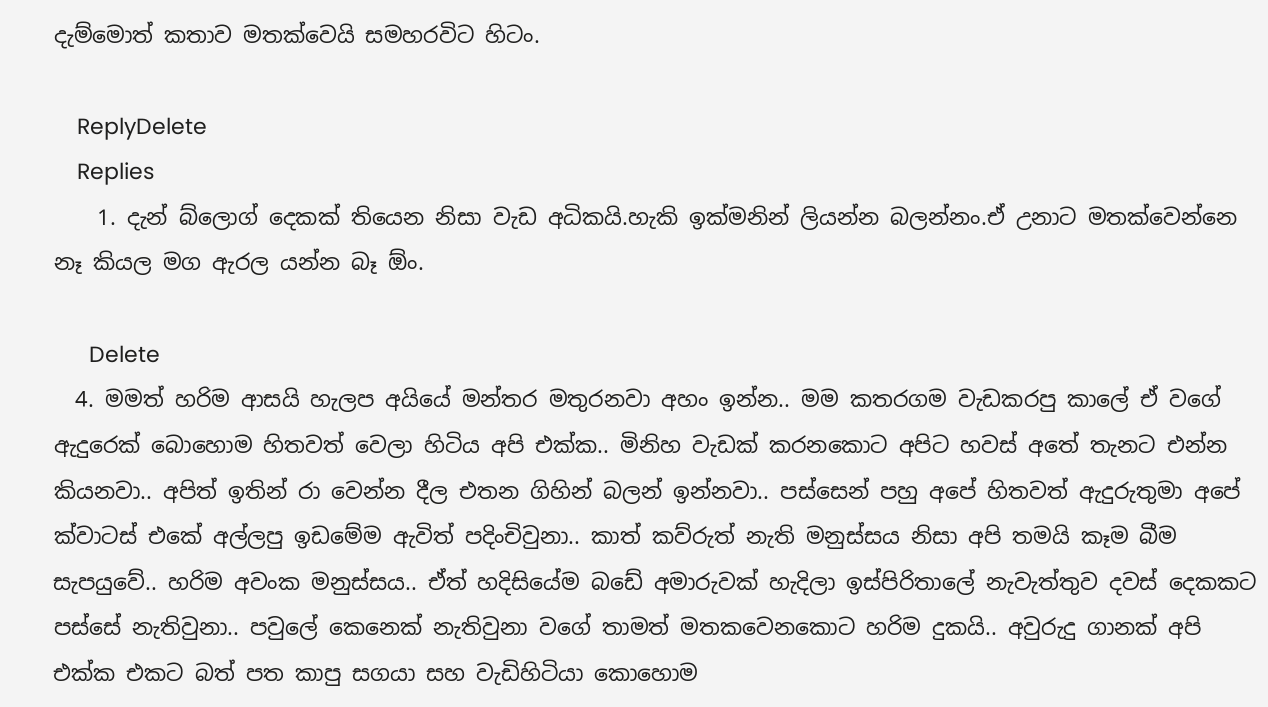දැම්මොත් කතාව මතක්වෙයි සමහරවිට හිටං.

    ReplyDelete
    Replies
    1. දැන් බ්ලොග් දෙකක් තියෙන නිසා වැඩ අධිකයි.හැකි ඉක්මනින් ලියන්න බලන්නං.ඒ උනාට මතක්වෙන්නෙ නෑ කියල මග ඇරල යන්න බෑ ඕං.

      Delete
  4. මමත් හරිම ආසයි හැලප අයියේ මන්තර මතුරනවා අහං ඉන්න.. මම කතරගම වැඩකරපු කාලේ ඒ වගේ ඇදුරෙක් බොහොම හිතවත් වෙලා හිටිය අපි එක්ක.. මිනිහ වැඩක් කරනකොට අපිට හවස් අතේ තැනට එන්න කියනවා.. අපිත් ඉතින් රා වෙන්න දීල එතන ගිහින් බලන් ඉන්නවා.. පස්සෙන් පහු අපේ හිතවත් ඇදුරුතුමා අපේ ක්වාටස් එකේ අල්ලපු ඉඩමේම ඇවිත් පදිංචිවුනා.. කාත් කව්රුත් නැති මනුස්සය නිසා අපි තමයි කෑම බීම සැපයුවේ.. හරිම අවංක මනුස්සය.. ඒත් හදිසියේම බඩේ අමාරුවක් හැදිලා ඉස්පිරිතාලේ නැවැත්තුව දවස් දෙකකට පස්සේ නැතිවුනා.. පවුලේ කෙනෙක් නැතිවුනා වගේ තාමත් මතකවෙනකොට හරිම දුකයි.. අවුරුදු ගානක් අපි එක්ක එකට බත් පත කාපු සගයා සහ වැඩිහිටියා කොහොම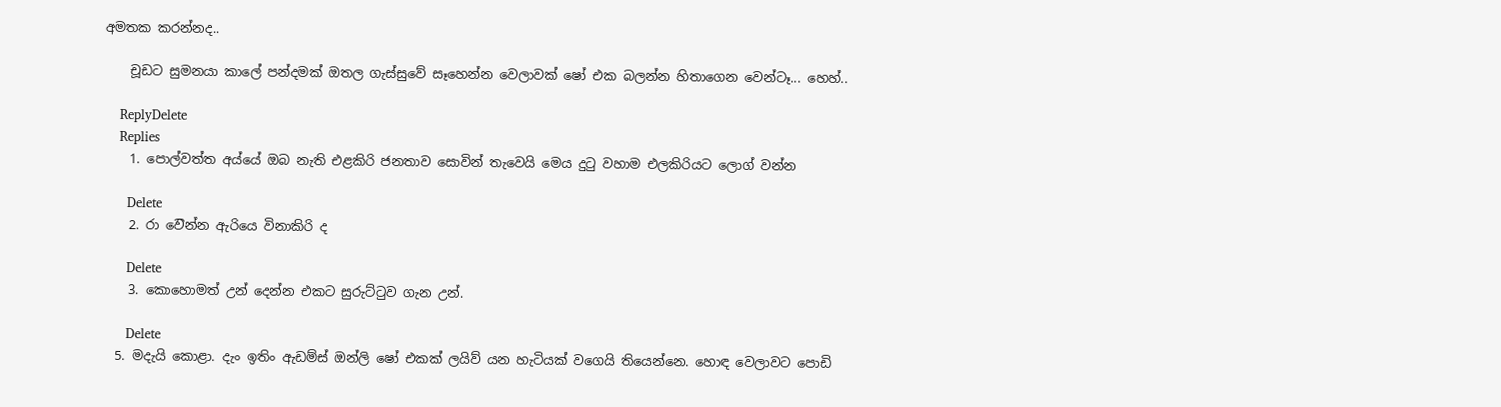අමතක කරන්නද..

    චූඩට සුමනයා කාලේ පන්දමක් ඔතල ගැස්සුවේ සෑහෙන්න වෙලාවක් ෂෝ එක බලන්න හිතාගෙන වෙන්ටෑ... හෙහ්..

    ReplyDelete
    Replies
    1. පොල්වත්ත අය්යේ ඔබ නැති එළකිරි ජනතාව සොවින් තැවෙයි මෙය දුටු වහාම එලකිරියට ලොග් වන්න

      Delete
    2. රා ව‍ෙින්න ඇරිය‍ෙ විනාකිරි ද

      Delete
    3. කොහොමත් උන් දෙන්න එකට සුරුට්ටුව ගැන උන්.

      Delete
  5. මදැයි කොළා. දැං ඉතිං ඇඩම්ස් ඔන්ලි ෂෝ එකක් ලයිව් යන හැටියක් වගෙයි තියෙන්නෙ. හොඳ වෙලාවට පොඩි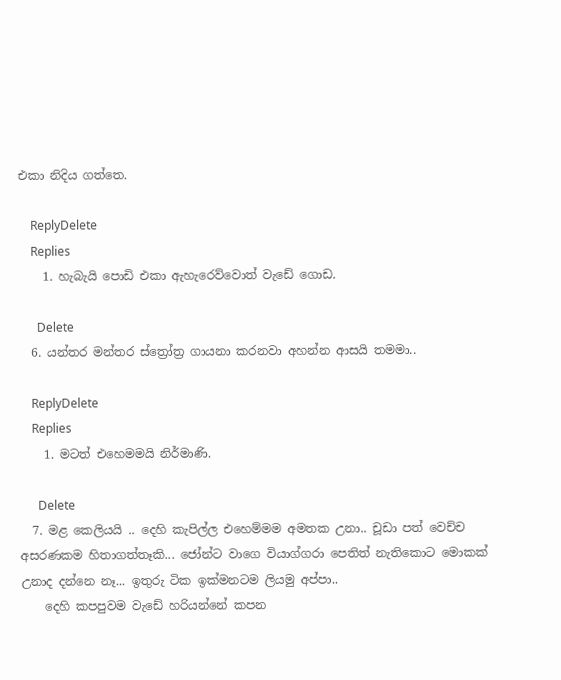එකා නිදිය ගත්තෙ.

    ReplyDelete
    Replies
    1. හැබැයි පොඩි එකා ඇහැරෙව්වොත් වැඩේ ගොඩ.

      Delete
  6. යන්තර මන්තර ස්ත්‍රෝත්‍ර ගායනා කරනවා අහන්න ආසයි තමමා..

    ReplyDelete
    Replies
    1. මටත් එහෙමමයි නිර්මාණි.

      Delete
  7. මළ කෙලියයි .. දෙහි කැපිල්ල එහෙම්මම අමතක උනා.. චූඩා පත් වෙච්ච අසරණකම හිතාගත්තෑකි... ජෝන්ට වාගෙ වියාග්ගරා පෙතිත් නැතිකොට මොකක් උනාද දන්නෙ නෑ... ඉතුරු ටික ඉක්මනටම ලියමු අප්පා..
    දෙහි කපපුවම වැඩේ හරියන්නේ කපන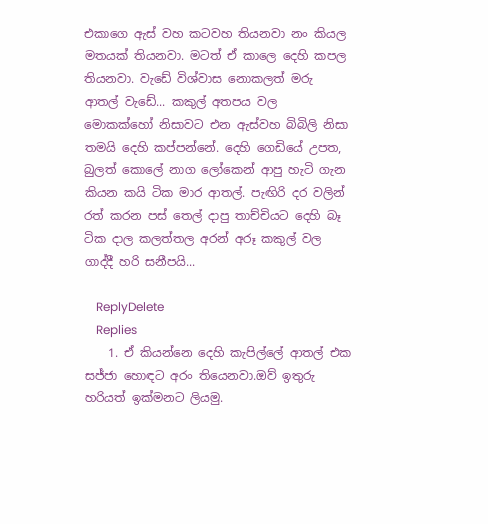එකාගෙ ඇස් වහ කටවහ තියනවා නං කියල මතයක් තියනවා. මටත් ඒ කාලෙ දෙහි කපල තියනවා. වැඩේ විශ්වාස නොකලත් මරු ආතල් වැඩේ... කකුල් අතපය වල මොකක්හෝ නිසාවට එන ඇස්වහ බිබිලි නිසා තමයි දෙහි කප්පන්නේ. දෙහි ගෙඩියේ උපත, බුලත් කොලේ නාග ලෝකෙන් ආපු හැටි ගැන කියන කයි ටික මාර ආතල්. පැඟිරි දර වලින් රත් කරන පස් තෙල් දාපු තාච්චියට දෙහි බෑ ටික දාල කලත්තල අරන් අරූ කකුල් වල ගාද්දී හරි සනීපයි...

    ReplyDelete
    Replies
    1. ඒ කියන්නෙ දෙහි කැපිල්ලේ ආතල් එක සජ්ජා හොඳට අරං තියෙනවා.ඔව් ඉතුරු හරියත් ඉක්මනට ලියමු.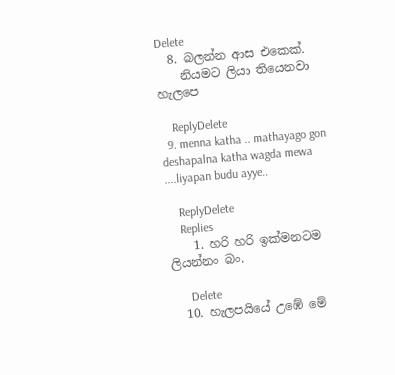Delete
  8. බලන්න ආස එකෙක්.
    නියමට ලියා තියෙනවා හැලපෙ

    ReplyDelete
  9. menna katha .. mathayago gon deshapalna katha wagda mewa ....liyapan budu ayye..

    ReplyDelete
    Replies
    1. හරි හරි ඉක්මනටම ලියන්නං බං.

      Delete
  10. හැලපයියේ උඹේ මේ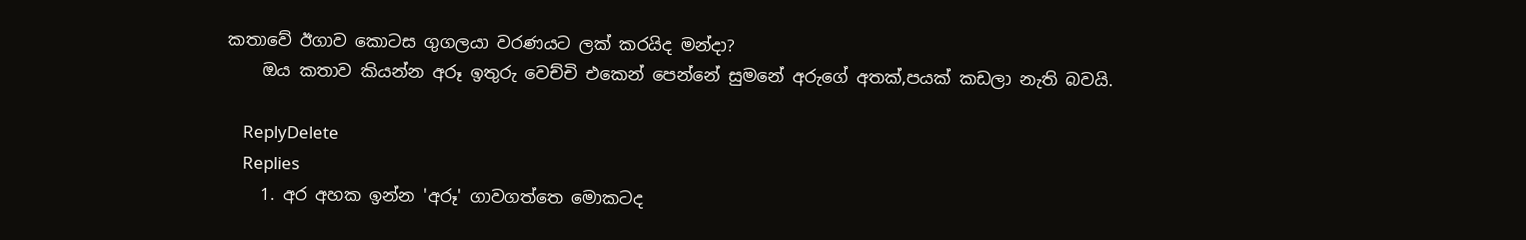කතාවේ ඊගාව කොටස ගුගලයා වරණයට ලක් කරයිද මන්දා?
    ඔය කතාව කියන්න අරූ ඉතුරු වෙච්චි එකෙන් පෙන්නේ සුමනේ අරුගේ අතක්,පයක් කඩලා නැති බවයි.

    ReplyDelete
    Replies
    1. අර අහක ඉන්න 'අරූ' ගාවගත්තෙ මොකටද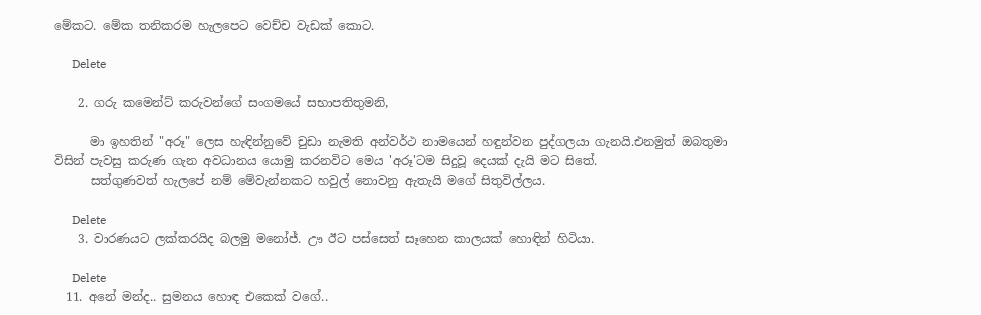මේකට. මේක තනිකරම හැලපෙට වෙච්ච වැඩක් කොට.

      Delete

    2. ගරු කමෙන්ට් කරුවන්ගේ සංගමයේ සභාපතිතුමනි,

      මා ඉහතින් "අරූ" ලෙස හැඳින්නුවේ චුඩා නැමති අන්වර්ථ නාමයෙන් හඳුන්වන පුද්ගලයා ගැනයි.එනමුත් ඔබතුමා විසින් පැවසු කරුණ ගැන අවධානය යොමු කරනවිට මෙය 'අරූ'ටම සිදුවූ දෙයක් දැයි මට සිතේ.
      සත්ගුණවත් හැලපේ නම් මේවැන්නකට හවුල් නොවනු ඇතැයි මගේ සිතුවිල්ලය.

      Delete
    3. වාරණයට ලක්කරයිද බලමු මනෝජ්. ඌ ඊට පස්සෙත් සෑහෙන කාලයක් හොඳින් හිටියා.

      Delete
  11. අනේ මන්ද.. සුමනය හොඳ එකෙක් වගේ..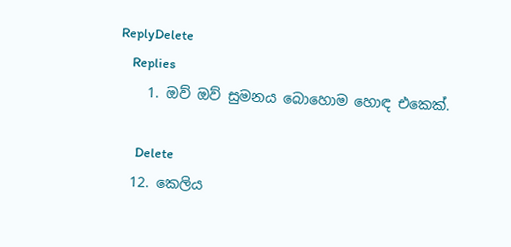ReplyDelete
    Replies
    1. ඔව් ඔව් සුමනය බොහොම හොඳ එකෙක්.

      Delete
  12. කෙලිය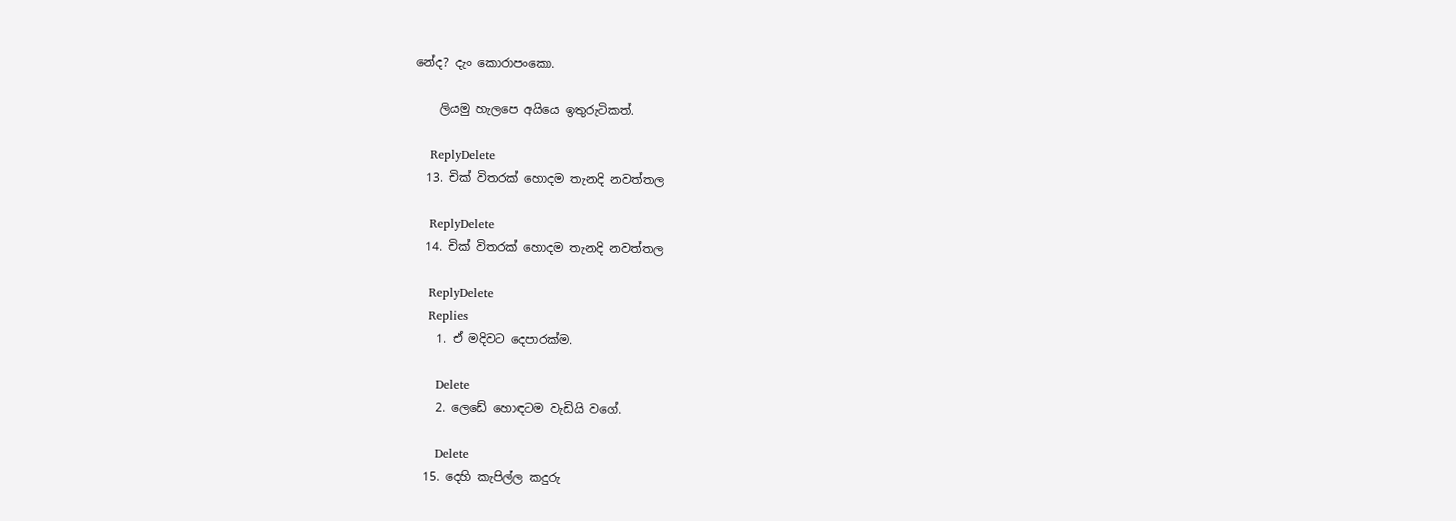නේද? දැං කොරාපංකො.

    ලියමු හැලපෙ අයියෙ ඉතුරුටිකත්.

    ReplyDelete
  13. චික් විතරක් හොදම තැනදි නවත්තල

    ReplyDelete
  14. චික් විතරක් හොදම තැනදි නවත්තල

    ReplyDelete
    Replies
    1. ඒ මදිවට දෙපාරක්ම.

      Delete
    2. ලෙඩේ හොඳටම වැඩියි වගේ.

      Delete
  15. දෙහි කැපිල්ල කදුරු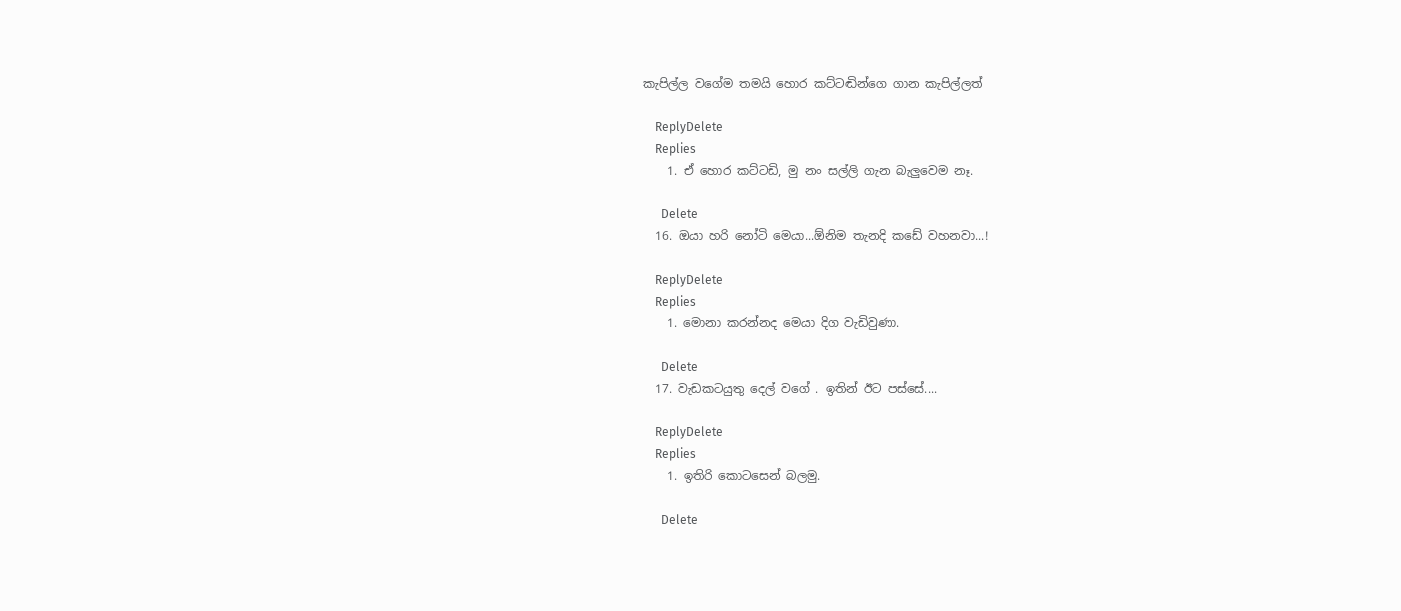කැපිල්ල වගේම තමයි හොර කට්ටඬින්ගෙ ගාන කැපිල්ලත්

    ReplyDelete
    Replies
    1. ඒ හොර කට්ටඩි, මු නං සල්ලි ගැන බැලුවෙම නෑ.

      Delete
  16. ඔයා හරි නෝටි මෙයා...ඕනිම තැනදි කඩේ වහනවා...!

    ReplyDelete
    Replies
    1. මොනා කරන්නද මෙයා දිග වැඩිවුණා.

      Delete
  17. වැඩකටයුතු දෙල් වගේ . ඉතින් ඊට පස්සේ....

    ReplyDelete
    Replies
    1. ඉතිරි කොටසෙන් බලමු.

      Delete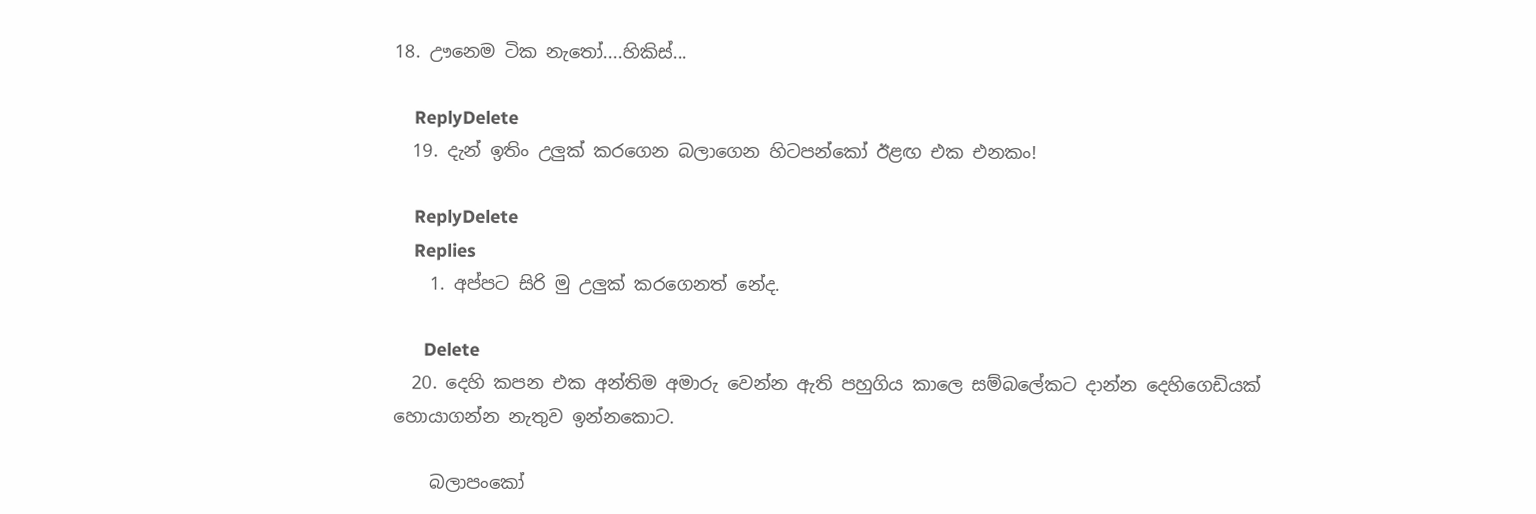18. ඌනෙම ටික නැතෝ....හිකිස්...

    ReplyDelete
  19. දැන් ඉතිං උලුක් කරගෙන බලාගෙන හිටපන්කෝ ඊළඟ එක එනකං!

    ReplyDelete
    Replies
    1. අප්පට සිරි මු උලුක් කරගෙනත් නේද.

      Delete
  20. දෙහි කපන එක අන්තිම අමාරු වෙන්න ඇති පහුගිය කාලෙ සම්බලේකට දාන්න දෙහිගෙඩියක් හොයාගන්න නැතුව ඉන්නකොට.

    බලාපංකෝ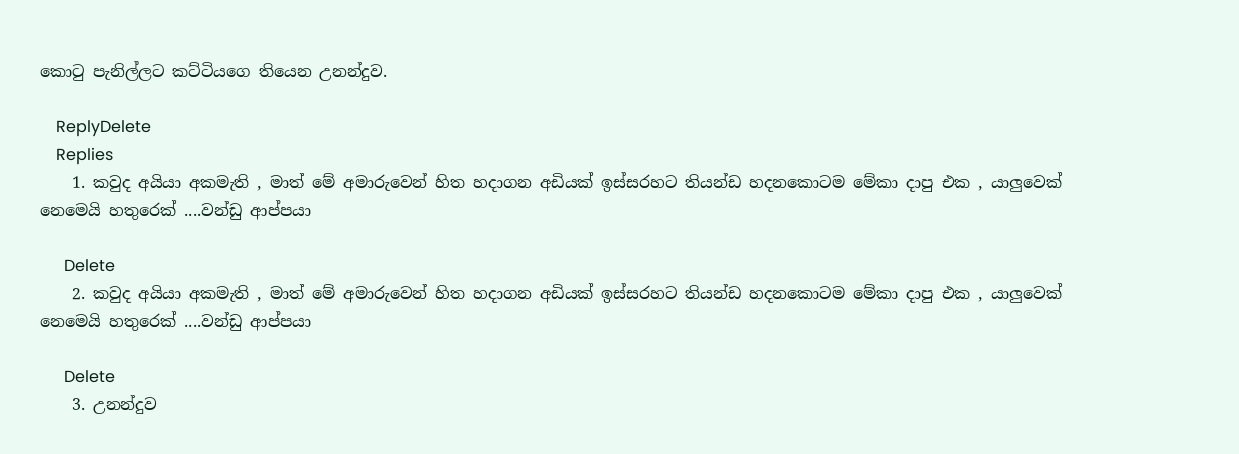කො‍ටු පැනිල්ලට කට්ටියගෙ තියෙන උනන්දුව.

    ReplyDelete
    Replies
    1. කවුද අයියා අකමැති , මාත් මේ අමාරුවෙන් හිත හදාගන අඩියක් ඉස්සරහට තියන්ඩ හදනකොටම මේකා දාපු එක , යාලුවෙක් නෙමෙයි හතුරෙක් ....වන්ඩු ආප්පයා

      Delete
    2. කවුද අයියා අකමැති , මාත් මේ අමාරුවෙන් හිත හදාගන අඩියක් ඉස්සරහට තියන්ඩ හදනකොටම මේකා දාපු එක , යාලුවෙක් නෙමෙයි හතුරෙක් ....වන්ඩු ආප්පයා

      Delete
    3. උනන්දුව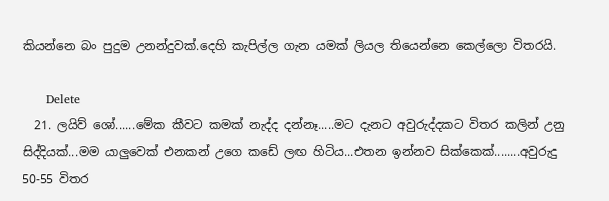කියන්නෙ බං පුදුම උනන්දුවක්.දෙහි කැපිල්ල ගැන යමක් ලියල තියෙන්නෙ කෙල්ලො විතරයි.

      Delete
  21. ලයිව් ශෝ......මේක කීවට කමක් නැද්ද දන්නෑ.....මට දැනට අවුරුද්දකට විතර කලින් උනු සිද්දියක්...මම යාලුවෙක් එනකන් උගෙ කඩේ ලඟ හිටිය...එතන ඉන්නව සික්කෙක්........අවුරුදු 50-55 විතර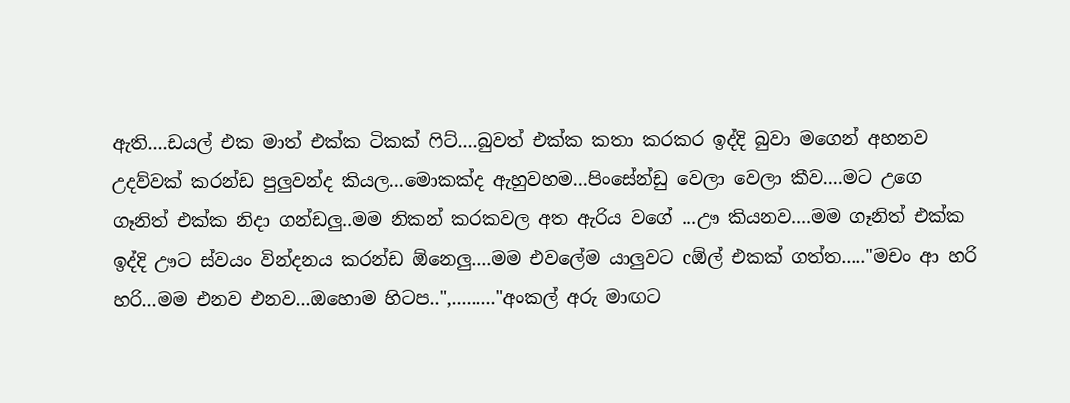ඇති....ඩයල් එක මාත් එක්ක ටිකක් ෆිට්....බුවත් එක්ක කතා කරකර ඉද්දි බුවා මගෙන් අහනව උදව්වක් කරන්ඩ පුලුවන්ද කියල...මොකක්ද ඇහුවහම...පිංසේන්ඩු වෙලා වෙලා කීව....මට උගෙ ගෑනිත් එක්ක නිදා ගන්ඩලු..මම නිකන් කරකවල අත ඇරිය වගේ ...ඌ කියනව....මම ගෑනිත් එක්ක ඉද්දි ඌට ස්වයං වින්දනය කරන්ඩ ඕනෙලු....මම එවලේම යාලුවට cඕල් එකක් ගත්ත....."මචං ආ හරි හරි...මම එනව එනව...ඔහොම හිටප..",........."අංකල් අරු මාඟට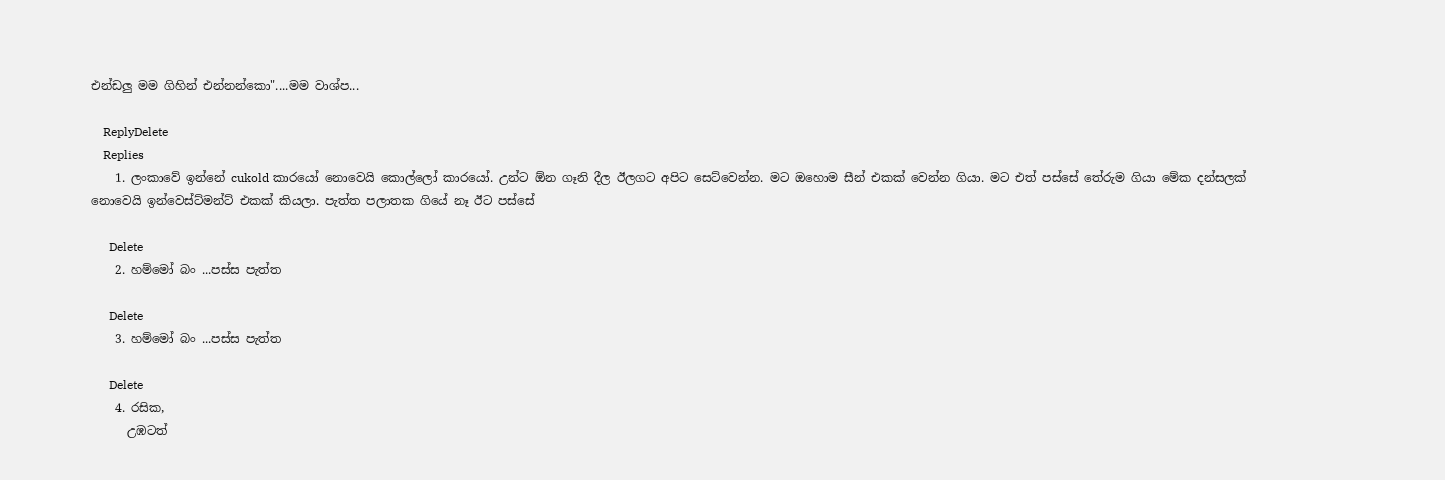එන්ඩලු මම ගිහින් එන්නන්කො"....මම වාශ්ප...

    ReplyDelete
    Replies
    1. ලංකාවේ ඉන්නේ cukold කාරයෝ නොවෙයි කොල්ලෝ කාරයෝ. උන්ට ඕන ගෑනි දීල ඊලගට අපිට සෙට්වෙන්න. මට ඔහොම සීන් එකක් වෙන්න ගියා. මට එත් පස්සේ තේරුම ගියා මේක දන්සලක් නොවෙයි ඉන්වෙස්ට්මන්ට් එකක් කියලා. පැත්ත පලාතක ගියේ නෑ ඊට පස්සේ

      Delete
    2. හම්මෝ බං ...පස්ස පැත්ත

      Delete
    3. හම්මෝ බං ...පස්ස පැත්ත

      Delete
    4. රසික,
      උඹටත්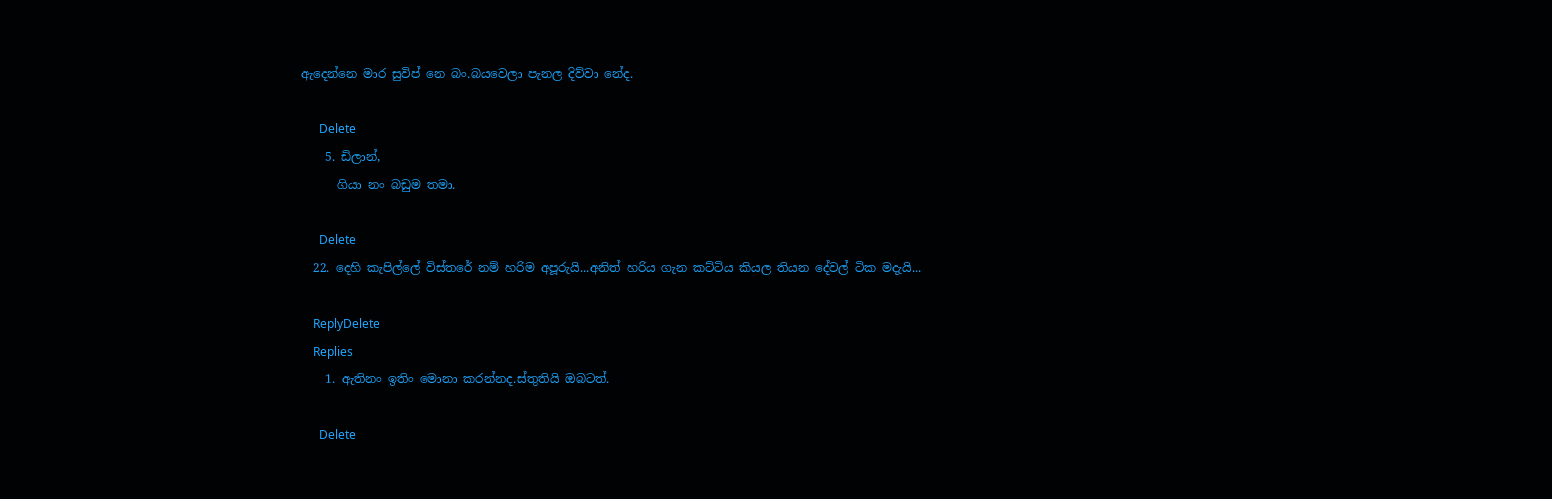ඇදෙන්නෙ මාර සුවිප් නෙ බං.බයවෙලා පැනල දිව්වා නේද.

      Delete
    5. ඩිලාන්,
      ගියා නං බඩුම තමා.

      Delete
  22. දෙහි කැපිල්ලේ විස්තරේ නම් හරිම අපූරුයි...අනිත් හරිය ගැන කට්ටිය කියල තියන දේවල් ටික මදැයි...

    ReplyDelete
    Replies
    1. ඇතිනං ඉතිං මොනා කරන්නද.ස්තුතියි ඔබටත්.

      Delete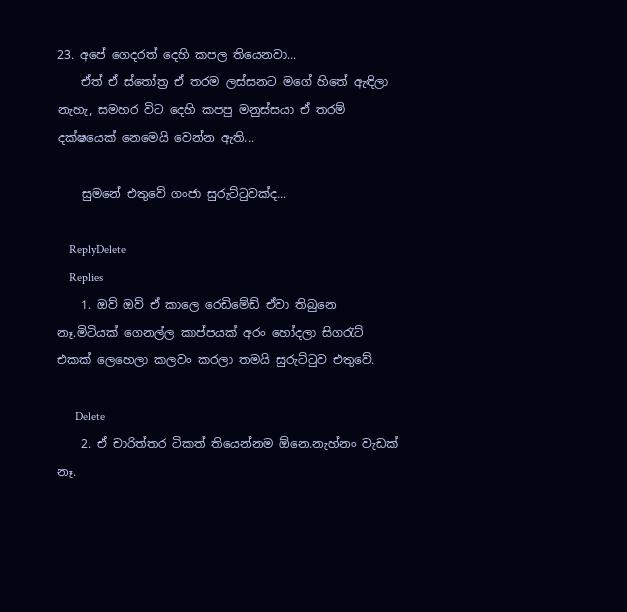23. අපේ ගෙදරත් දෙහි කපල තියෙනවා...
    ඒත් ඒ ස්තෝත්‍ර ඒ තරම ලස්සනට මගේ හිතේ ඇඳිලා නැහැ, සමහර විට දෙහි කපපු මනුස්සයා ඒ තරම් දක්ෂයෙක් නෙමෙයි වෙන්න ඇති...

    සුමනේ එතුවේ ගංජා සුරුට්ටුවක්ද...

    ReplyDelete
    Replies
    1. ඔව් ඔව් ඒ කාලෙ රෙඩිමේඩ් ඒවා තිබුනෙ නෑ.මිටියක් ගෙනල්ල කාප්පයක් අරං හෝදලා සිගරැට් එකක් ලෙහෙලා කලවං කරලා තමයි සුරුට්ටුව එතුවේ.

      Delete
    2. ඒ චාරිත්තර ටිකත් තියෙන්නම ඕනෙ.නැහ්නං වැඩක් නෑ.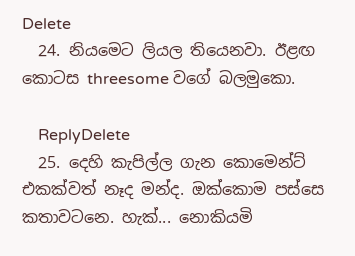Delete
  24. නියමෙට ලියල තියෙනවා. ඊළඟ කොටස threesome වගේ බලමුකො.

    ReplyDelete
  25. දෙහි කැපිල්ල ගැන කොමෙන්ට් එකක්වත් නෑද මන්ද. ඔක්කොම පස්සෙ කතාවටනෙ. හැක්... නොකියමි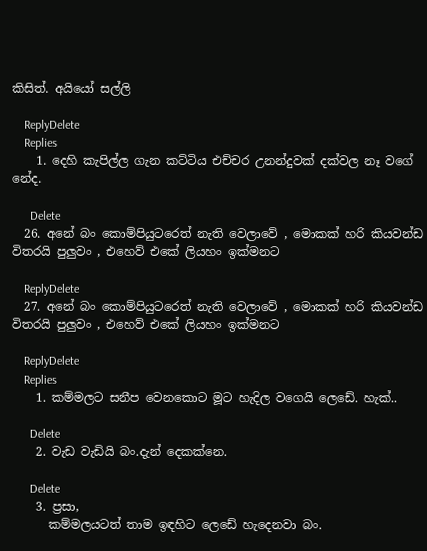කිසිත්. අයියෝ සල්ලි

    ReplyDelete
    Replies
    1. දෙහි කැපිල්ල ගැන කට්ටිය එච්චර උනන්දුවක් දක්වල නෑ වගේ නේද.

      Delete
  26. අනේ බං කොම්පියුටරෙත් නැති වෙලාවේ , මොකක් හරි කියවන්ඩ විතරයි පුලුවං , එහෙව් එකේ ලියහං ඉක්මනට

    ReplyDelete
  27. අනේ බං කොම්පියුටරෙත් නැති වෙලාවේ , මොකක් හරි කියවන්ඩ විතරයි පුලුවං , එහෙව් එකේ ලියහං ඉක්මනට

    ReplyDelete
    Replies
    1. කම්මලට සනීප වෙනකොට මූට හැදිල වගෙයි ලෙඩේ. හැක්..

      Delete
    2. වැඩ වැඩියි බං.දැන් දෙකක්නෙ.

      Delete
    3. ප්‍රසා,
      කම්මලයටත් තාම ඉඳහිට ලෙඩේ හැදෙනවා බං.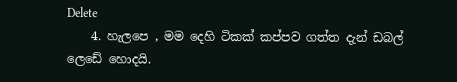Delete
    4. හැලපෙ , මම දෙහි ටිකක් කප්පව ගත්ත දැන් ඩබල් ලෙඩේ හොදයි.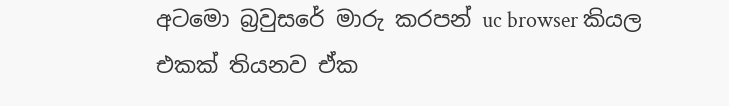අටමො බ්‍රවුසරේ මාරු කරපන් uc browser කියල එකක් තියනව ඒක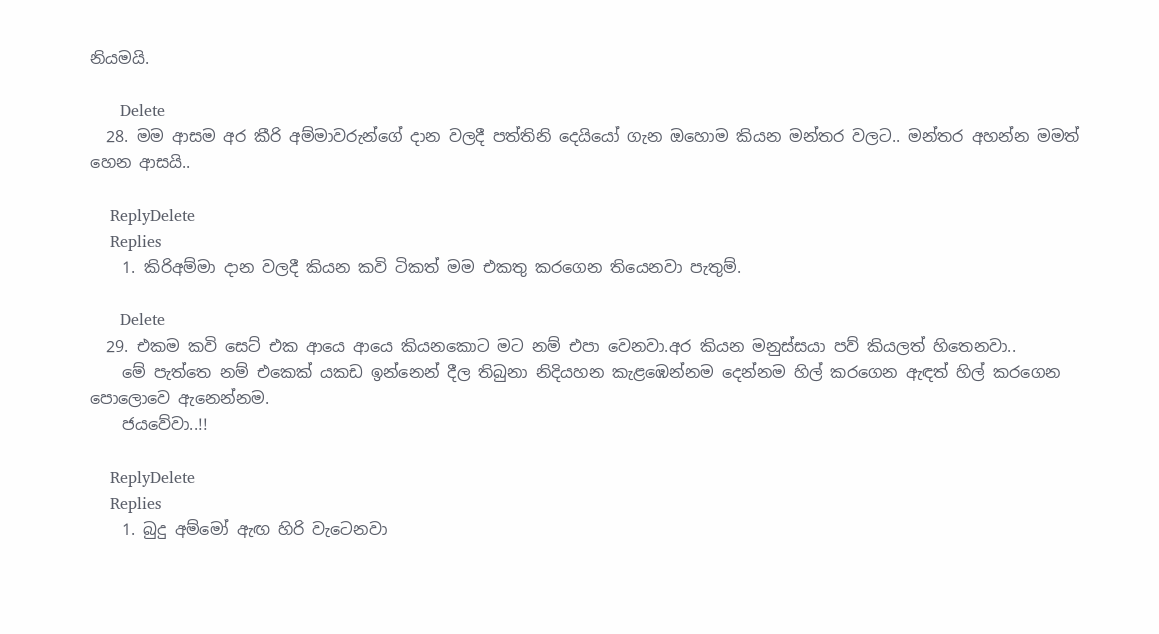නියමයි.

      Delete
  28. මම ආසම අර කීරි අම්මාවරුන්ගේ දාන වලදී පත්තිනි දෙයියෝ ගැන ඔහොම කියන මන්තර වලට.. මන්තර අහන්න මමත් හෙන ආසයි..

    ReplyDelete
    Replies
    1. කිරිඅම්මා දාන වලදී කියන කවි ටිකත් මම එකතු කරගෙන තියෙනවා පැතුම්.

      Delete
  29. එකම කවි සෙට් එක ආයෙ ආයෙ කියනකොට මට නම් එපා වෙනවා.අර කියන මනුස්සයා පව් කියලත් හිතෙනවා..
    මේ පැත්තෙ නම් එකෙක් යකඩ ඉන්නෙන් දීල තිබුනා නිදියහන කැළඹෙන්නම දෙන්නම හිල් කරගෙන ඇඳත් හිල් කරගෙන පොලොවෙ ඇනෙන්නම.
    ජයවේවා..!!

    ReplyDelete
    Replies
    1. බුදු අම්මෝ ඇඟ හිරි වැටෙනවා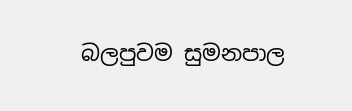බලපුවම සුමනපාල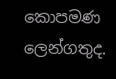කොපමණ ලෙන්ගතුද.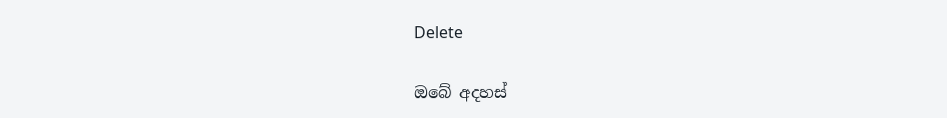Delete

ඔබේ අදහස්